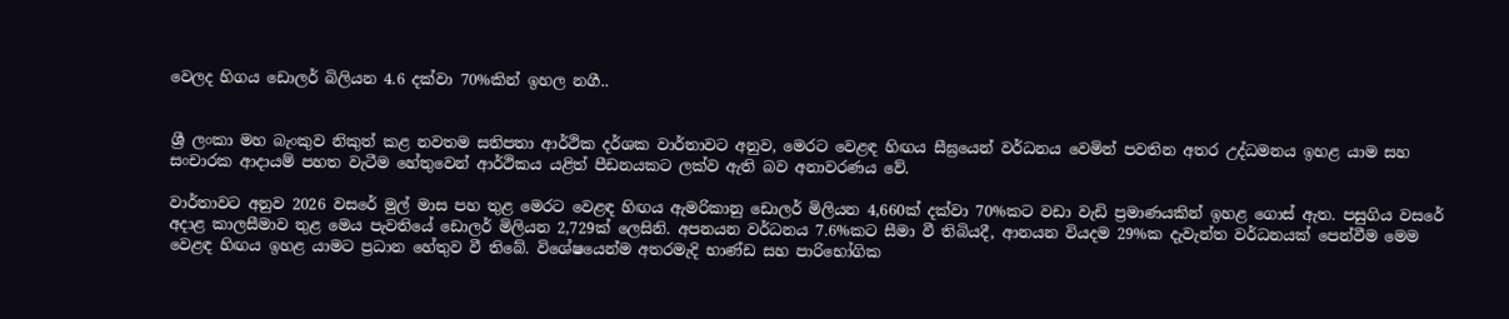වෙලද හිගය ඩොලර් බිලියන 4.6 දක්වා 70%කින් ඉහල නගී..


ශ්‍රී ලංකා මහ බැංකුව නිකුත් කළ නවතම සතිපතා ආර්ථික දර්ශක වාර්තාවට අනුව, මෙරට වෙළඳ හිඟය සීඝ්‍රයෙන් වර්ධනය වෙමින් පවතින අතර උද්ධමනය ඉහළ යාම සහ සංචාරක ආදායම් පහත වැටීම හේතුවෙන් ආර්ථිකය යළිත් පීඩනයකට ලක්ව ඇති බව අනාවරණය වේ.

වාර්තාවට අනුව 2026 වසරේ මුල් මාස පහ තුළ මෙරට වෙළඳ හිඟය ඇමරිකානු ඩොලර් මිලියන 4,660ක් දක්වා 70%කට වඩා වැඩි ප්‍රමාණයකින් ඉහළ ගොස් ඇත. පසුගිය වසරේ අදාළ කාලසීමාව තුළ මෙය පැවතියේ ඩොලර් මිලියන 2,729ක් ලෙසිනි. අපනයන වර්ධනය 7.6%කට සීමා වී තිබියදී, ආනයන වියදම 29%ක දැවැන්ත වර්ධනයක් පෙන්වීම මෙම වෙළඳ හිඟය ඉහළ යාමට ප්‍රධාන හේතුව වී තිබේ. විශේෂයෙන්ම අතරමැදි භාණ්ඩ සහ පාරිභෝගික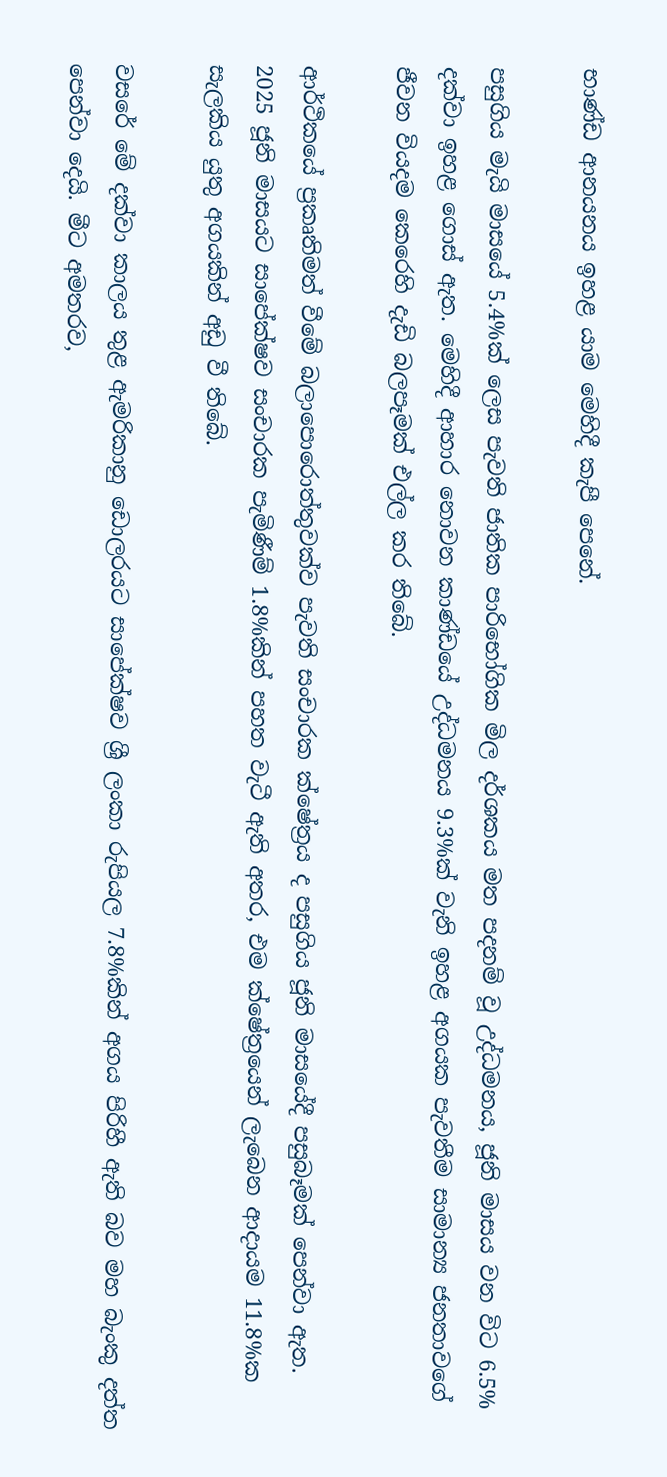භාණ්ඩ ආනයනය ඉහළ යාම මෙහිදී කැපී පෙනේ.

පසුගිය මැයි මාසයේ 5.4%ක් ලෙස පැවති ජාතික පාරිභෝගික මිල දර්ශකය මත පදනම් වූ උද්ධමනය, ජූනි මාසය වන විට 6.5% දක්වා ඉහළ ගොස් ඇත. මෙහිදී ආහාර නොවන කාණ්ඩයේ උද්ධමනය 9.3%ක් වැනි ඉහළ අගයක පැවතීම සාමාන්‍ය ජනතාවගේ ජීවන වියදම කෙරෙහි දැඩි බලපෑමක් එල්ල කර තිබේ.

ආර්ථිකයේ ප්‍රකෘතිමත් වීමේ බලාපොරොත්තුවක්ව පැවති සංචාරක ක්ෂේත්‍රය ද පසුගිය ජූනි මාසයේදී පසුබෑමක් පෙන්වා ඇත. 2025 ජූනි මාසයට සාපේක්ෂව සංචාරක පැමිණීම් 1.8%කින් පහත වැටී ඇති අතර, එම ක්ෂේත්‍රයෙන් ලැබෙන ආදායම 11.8%ක සැලකිය යුතු අගයකින් අඩු වී තිබේ.

වසරේ මේ දක්වා කාලය තුළ ඇමරිකානු ඩොලරයට සාපේක්ෂව ශ්‍රී ලංකා රුපියල 7.8%කින් අගය පිරිහී ඇති බව මහ බැංකු දත්ත පෙන්වා දෙයි. මීට අමතරව,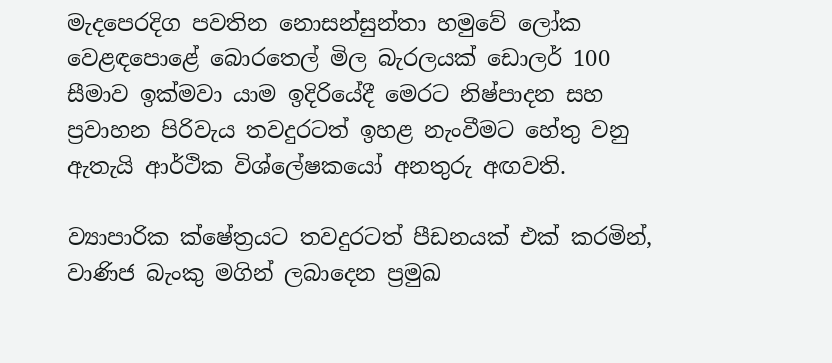මැදපෙරදිග පවතින නොසන්සුන්තා හමුවේ ලෝක වෙළඳපොළේ බොරතෙල් මිල බැරලයක් ඩොලර් 100 සීමාව ඉක්මවා යාම ඉදිරියේදී මෙරට නිෂ්පාදන සහ ප්‍රවාහන පිරිවැය තවදුරටත් ඉහළ නැංවීමට හේතු වනු ඇතැයි ආර්ථික විශ්ලේෂකයෝ අනතුරු අඟවති.

ව්‍යාපාරික ක්ෂේත්‍රයට තවදුරටත් පීඩනයක් එක් කරමින්, වාණිජ බැංකු මගින් ලබාදෙන ප්‍රමුඛ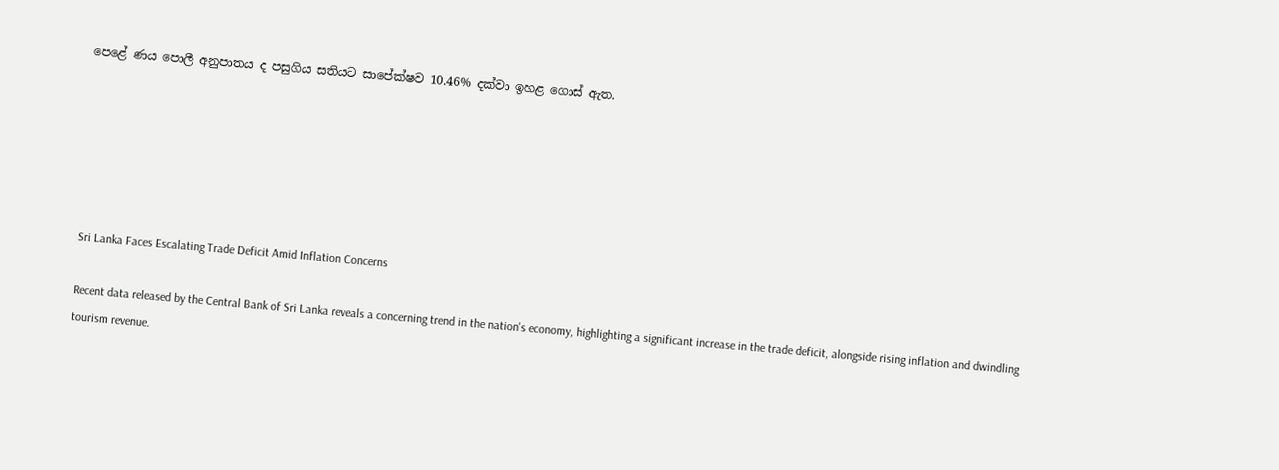පෙළේ ණය පොලී අනුපාතය ද පසුගිය සතියට සාපේක්ෂව 10.46% දක්වා ඉහළ ගොස් ඇත.






Sri Lanka Faces Escalating Trade Deficit Amid Inflation Concerns

Recent data released by the Central Bank of Sri Lanka reveals a concerning trend in the nation's economy, highlighting a significant increase in the trade deficit, alongside rising inflation and dwindling tourism revenue.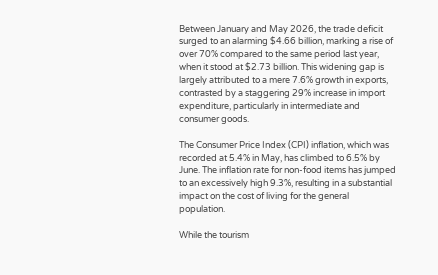Between January and May 2026, the trade deficit surged to an alarming $4.66 billion, marking a rise of over 70% compared to the same period last year, when it stood at $2.73 billion. This widening gap is largely attributed to a mere 7.6% growth in exports, contrasted by a staggering 29% increase in import expenditure, particularly in intermediate and consumer goods.

The Consumer Price Index (CPI) inflation, which was recorded at 5.4% in May, has climbed to 6.5% by June. The inflation rate for non-food items has jumped to an excessively high 9.3%, resulting in a substantial impact on the cost of living for the general population.

While the tourism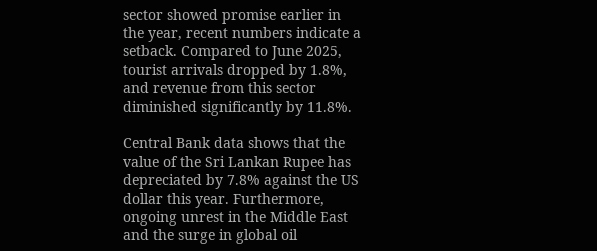sector showed promise earlier in the year, recent numbers indicate a setback. Compared to June 2025, tourist arrivals dropped by 1.8%, and revenue from this sector diminished significantly by 11.8%.

Central Bank data shows that the value of the Sri Lankan Rupee has depreciated by 7.8% against the US dollar this year. Furthermore, ongoing unrest in the Middle East and the surge in global oil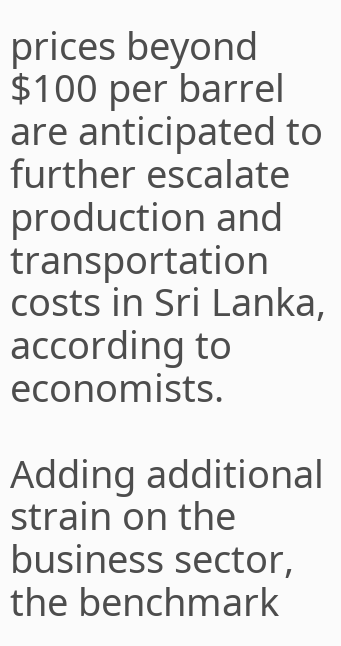prices beyond $100 per barrel are anticipated to further escalate production and transportation costs in Sri Lanka, according to economists.

Adding additional strain on the business sector, the benchmark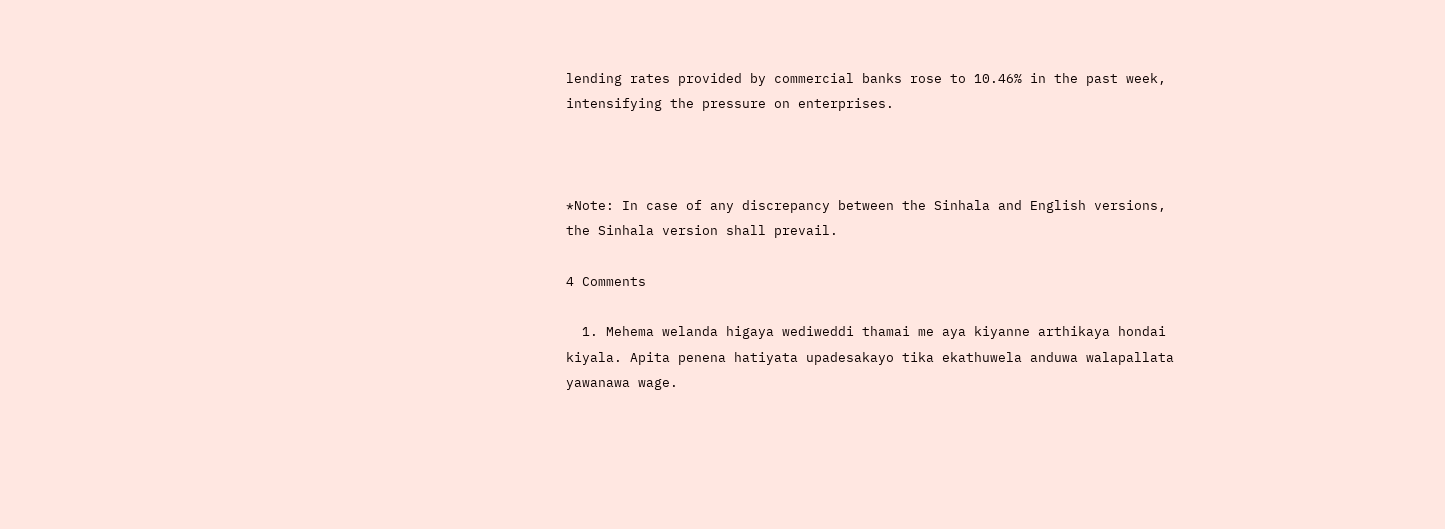lending rates provided by commercial banks rose to 10.46% in the past week, intensifying the pressure on enterprises.



*Note: In case of any discrepancy between the Sinhala and English versions, the Sinhala version shall prevail.

4 Comments

  1. Mehema welanda higaya wediweddi thamai me aya kiyanne arthikaya hondai kiyala. Apita penena hatiyata upadesakayo tika ekathuwela anduwa walapallata yawanawa wage.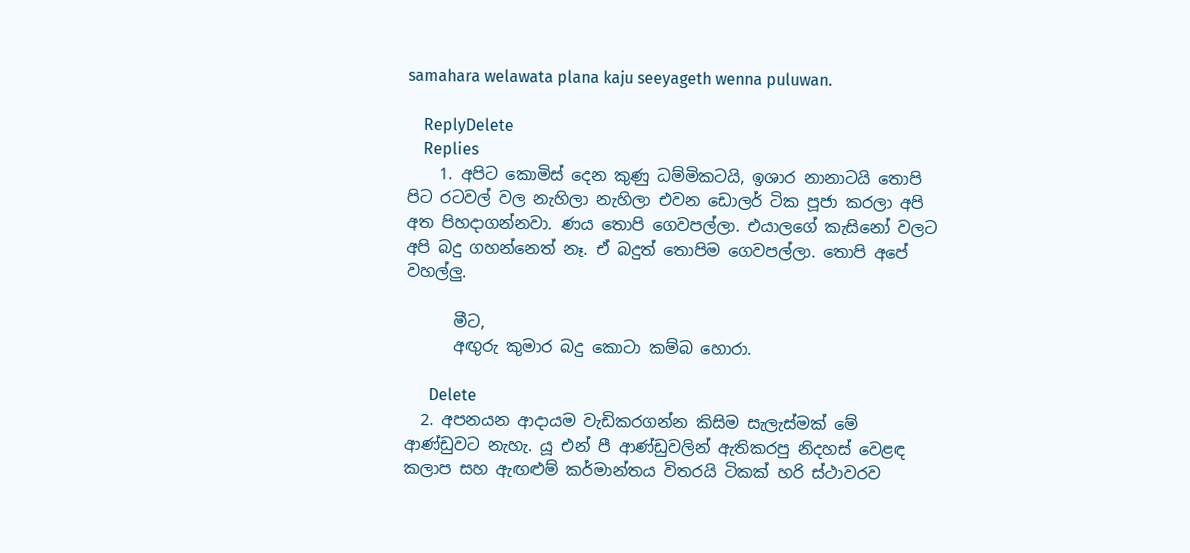samahara welawata plana kaju seeyageth wenna puluwan.

    ReplyDelete
    Replies
    1. අපිට කොමිස් දෙන කුණු ධම්මිකටයි, ඉශාර නානාටයි තොපි පිට රටවල් වල නැහිලා නැහිලා එවන ඩොලර් ටික පූජා කරලා අපි අත පිහදාගන්නවා. ණය තොපි ගෙවපල්ලා. එයාලගේ කැසිනෝ වලට අපි බදු ගහන්නෙත් නෑ. ඒ බදුත් තොපිම ගෙවපල්ලා. තොපි අපේ වහල්ලු.

      මීට,
      අඟුරු කුමාර බදු කොටා කම්බ හොරා.

      Delete
  2. අපනයන ආදායම වැඩිකරගන්න කිසිම සැලැස්මක් මේ ආණ්ඩුවට නැහැ. යූ එන් පී ආණ්ඩුවලින් ඇතිකරපු නිදහස් වෙළඳ කලාප සහ ඇඟළුම් කර්මාන්තය විතරයි ටිකක් හරි ස්ථාවරව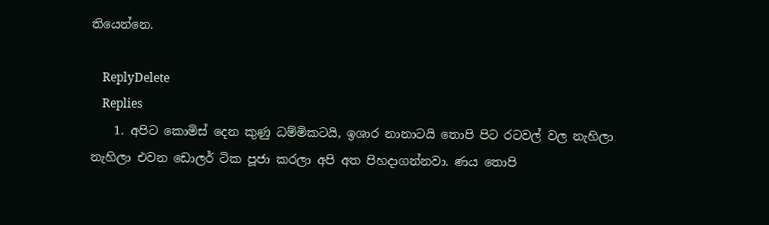තියෙන්නෙ.

    ReplyDelete
    Replies
    1. අපිට කොමිස් දෙන කුණු ධම්මිකටයි, ඉශාර නානාටයි තොපි පිට රටවල් වල නැහිලා නැහිලා එවන ඩොලර් ටික පූජා කරලා අපි අත පිහදාගන්නවා. ණය තොපි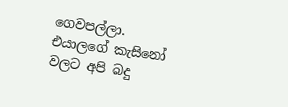ගෙවපල්ලා. එයාලගේ කැසිනෝ වලට අපි බදු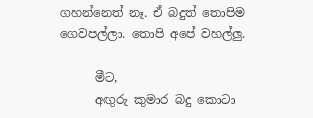ගහන්නෙත් නෑ. ඒ බදුත් තොපිම ගෙවපල්ලා. තොපි අපේ වහල්ලු.

      මීට,
      අඟුරු කුමාර බදු කොටා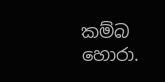කම්බ හොරා.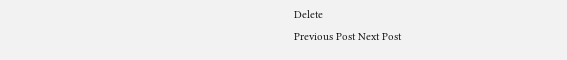Delete
Previous Post Next Post